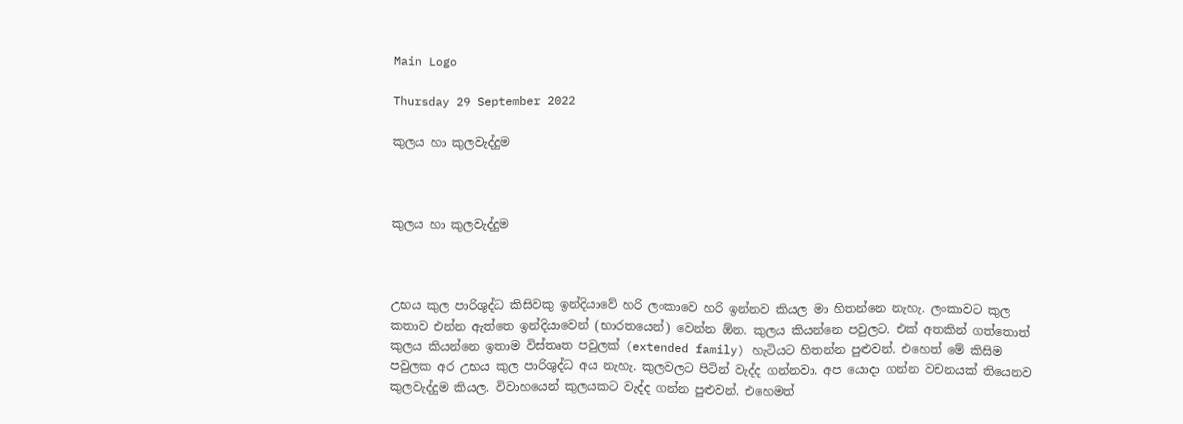Main Logo

Thursday 29 September 2022

කුලය හා කුලවැද්දුම



කුලය හා කුලවැද්දුම



උභය කුල පාරිශුද්ධ කිසිවකු ඉන්දියාවේ හරි ලංකාවෙ හරි ඉන්නව කියල මා හිතන්නෙ නැහැ. ලංකාවට කුල කතාව එන්න ඇත්තෙ ඉන්දියාවෙන් (භාරතයෙන්) වෙන්න ඕන. කුලය කියන්නෙ පවුලට. එක් අතකින් ගත්තොත් කුලය කියන්නෙ ඉතාම විස්තෘත පවුලක් (extended family) හැටියට හිතන්න පුළුවන්. එහෙත් මේ කිසිම පවුලක අර උභය කුල පාරිශුද්ධ අය නැහැ. කුලවලට පිටින් වැද්ද ගන්නවා. අප යොදා ගන්න වචනයක් තියෙනව කුලවැද්දුම කියල. විවාහයෙන් කුලයකට වැද්ද ගන්න පුළුවන්. එහෙමත්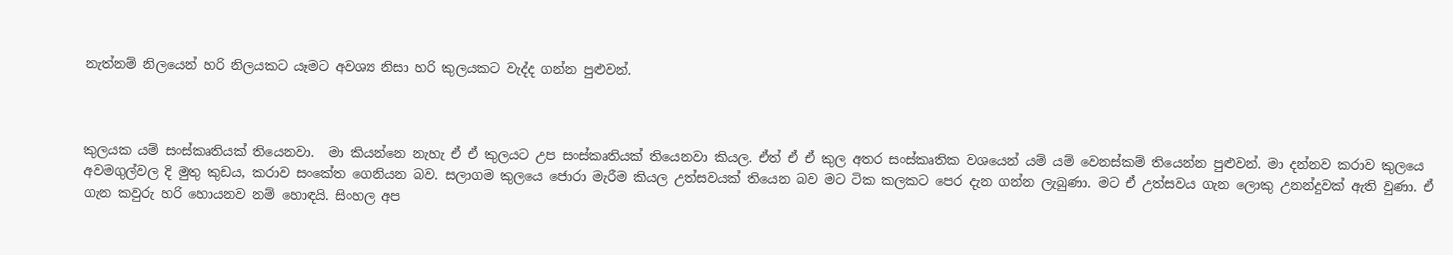නැත්නම් නිලයෙන් හරි නිලයකට යෑමට අවශ්‍ය නිසා හරි කුලයකට වැද්ද ගන්න පුළුවන්.



කුලයක යම් සංස්කෘතියක් තියෙනවා.  මා කියන්නෙ නැහැ ඒ ඒ කුලයට උප සංස්කෘතියක් තියෙනවා කියල. ඒත් ඒ ඒ කුල අතර සංස්කෘතික වශයෙන් යම් යම් වෙනස්කම් තියෙන්න පුළුවන්. මා දන්නව කරාව කුලයෙ අවමගුල්වල දි මුතු කුඩය, කරාව සංකේත ගෙනියන බව. සලාගම කුලයෙ ජොරා මැරීම කියල උත්සවයක් තියෙන බව මට ටික කලකට පෙර දැන ගන්න ලැබුණා. මට ඒ උත්සවය ගැන ලොකු උනන්දුවක් ඇති වුණා. ඒ ගැන කවුරු හරි හොයනව නම් හොඳයි. සිංහල අප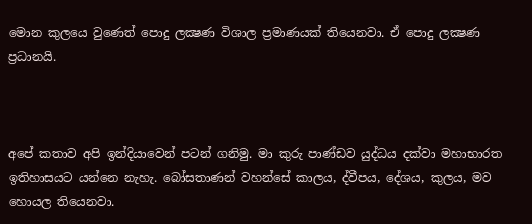මොන කුලයෙ වුණෙත් පොදු ලක්‍ෂණ විශාල ප්‍රමාණයක් තියෙනවා. ඒ පොදු ලක්‍ෂණ ප්‍රධානයි.



අපේ කතාව අපි ඉන්දියාවෙන් පටන් ගනිමු. මා කුරු පාණ්ඩව යුද්ධය දක්වා මහාභාරත ඉතිහාසයට යන්නෙ නැහැ. බෝසතාණන් වහන්සේ කාලය, ද්වීපය, දේශය, කුලය, මව හොයල තියෙනවා.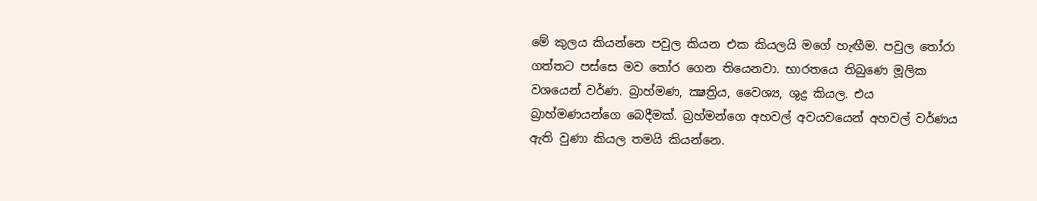මේ කුලය කියන්නෙ පවුල කියන එක කියලයි මගේ හැඟීම. පවුල තෝරා ගත්තට පස්සෙ මව තෝර ගෙන තියෙනවා. භාරතයෙ තිබුණෙ මූලික වශයෙන් වර්ණ. බ්‍රාහ්මණ, ක්‍ෂත්‍රිය, වෛශ්‍ය, ශුද්‍ර කියල. එය බ්‍රාහ්මණයන්ගෙ බෙදීමක්. බ්‍රහ්මන්ගෙ අහවල් අවයවයෙන් අහවල් වර්ණය ඇති වුණා කියල තමයි කියන්නෙ.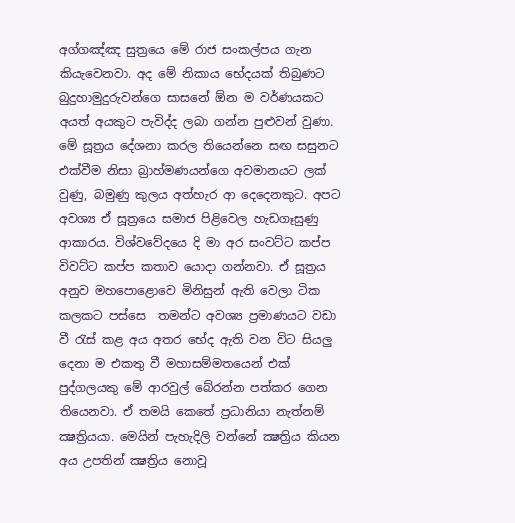අග්ගඤ්ඤ සුත්‍රයෙ මේ රාජ සංකල්පය ගැන කියැවෙනවා. අද මේ නිකාය භේදයක් තිබුණට බුදුහාමුදුරුවන්ගෙ සාසනේ ඕන ම වර්ණයකට අයත් අයකුට පැවිද්ද ලබා ගන්න පුළුවන් වුණා. මේ සූත්‍රය දේශනා කරල තියෙන්නෙ සඟ සසුනට එක්වීම නිසා බ්‍රාහ්මණයන්ගෙ අවමානයට ලක් වුණු, බමුණු කුලය අත්හැර ආ දෙදෙනකුට. අපට අවශ්‍ය ඒ සූත්‍රයෙ සමාජ පිළිවෙල හැඩගෑසුණු ආකාරය. විශ්වවේදයෙ දි මා අර සංවට්ට කප්ප විවට්ට කප්ප කතාව යොදා ගන්නවා. ඒ සූත්‍රය අනුව මහපොළොවෙ මිනිසුන් ඇති වෙලා ටික කලකට පස්සෙ  තමන්ට අවශ්‍ය ප්‍රමාණයට වඩා වී රැස් කළ අය අතර භේද ඇති වන විට සියලු දෙනා ම එකතු වී මහාසම්මතයෙන් එක් පුද්ගලයකු මේ ආරවුල් බේරන්න පත්කර ගෙන තියෙනවා. ඒ තමයි කෙතේ ප්‍රධානියා නැත්නම් ක්‍ෂත්‍රියයා. මෙයින් පැහැදිලි වන්නේ ක්‍ෂත්‍රිය කියන අය උපතින් ක්‍ෂත්‍රිය නොවූ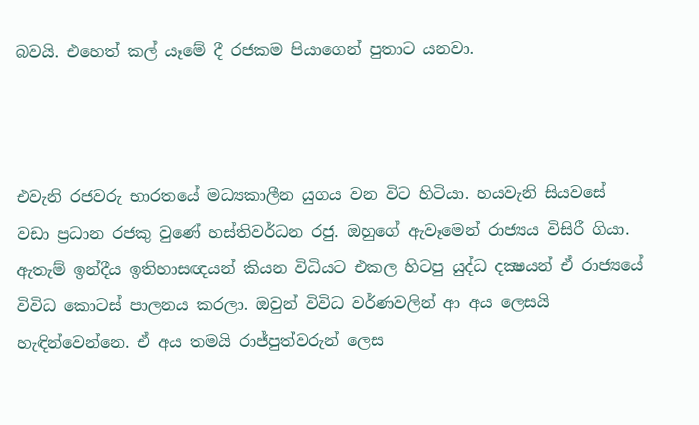බවයි. එහෙත් කල් යෑමේ දී රජකම පියාගෙන් පුතාට යනවා.



එවැනි රජවරු භාරතයේ මධ්‍යකාලීන යුගය වන විට හිටියා. හයවැනි සියවසේ වඩා ප්‍රධාන රජකු වුණේ හස්තිවර්ධන රජු. ඔහුගේ ඇවෑමෙන් රාජ්‍යය විසිරී ගියා. ඇතැම් ඉන්දීය ඉතිහාසඥයන් කියන විධියට එකල හිටපු යුද්ධ දක්‍ෂයන් ඒ රාජ්‍යයේ විවිධ කොටස් පාලනය කරලා. ඔවුන් විවිධ වර්ණවලින් ආ අය ලෙසයි හැඳින්වෙන්නෙ. ඒ අය තමයි රාජ්පුත්වරුන් ලෙස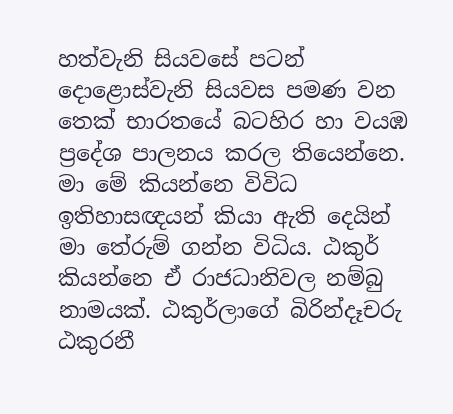හත්වැනි සියවසේ පටන් දොළොස්වැනි සියවස පමණ වන තෙක් භාරතයේ බටහිර හා වයඹ ප්‍රදේශ පාලනය කරල තියෙන්නෙ. මා මේ කියන්නෙ විවිධ ඉතිහාසඥයන් කියා ඇති දෙයින් මා තේරුම් ගන්න විධිය. ඨකුර් කියන්නෙ ඒ රාජධානිවල නම්බු නාමයක්. ඨකුර්ලාගේ බිරින්දෑචරු ඨකුරනී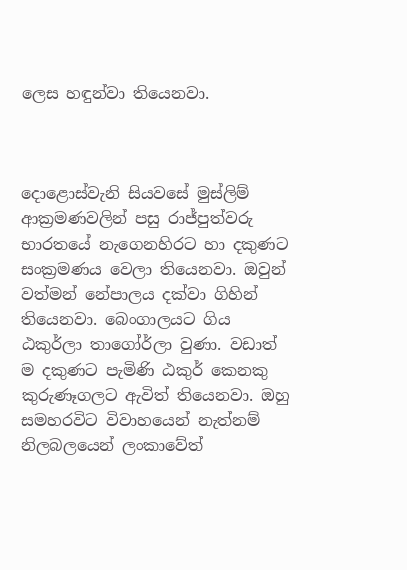ලෙස හඳුන්වා තියෙනවා.



දොළොස්වැනි සියවසේ මුස්ලිම් ආක්‍රමණවලින් පසු රාජ්පුත්වරු භාරතයේ නැගෙනහිරට හා දකුණට සංක්‍රමණය වෙලා තියෙනවා. ඔවුන් වත්මන් නේපාලය දක්වා ගිහින් තියෙනවා. බෙංගාලයට ගිය ඨකුර්ලා තාගෝර්ලා වුණා. වඩාත් ම දකුණට පැමිණි ඨකුර් කෙනකු කුරුණෑගලට ඇවිත් තියෙනවා. ඔහු සමහරවිට විවාහයෙන් නැත්නම් නිලබලයෙන් ලංකාවේත්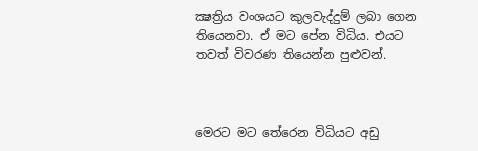ක්‍ෂත්‍රිය වංශයට කුලවැද්දුම් ලබා ගෙන තියෙනවා. ඒ මට පේන විධිය. එයට තවත් විවරණ තියෙන්න පුළුවන්.



මෙරට මට තේරෙන විධියට අඩු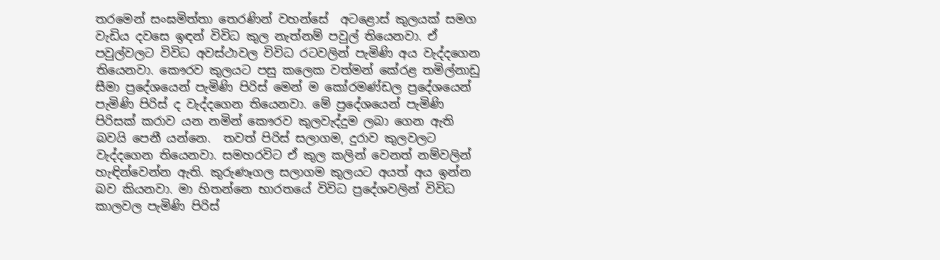තරමෙන් සංඝමිත්තා තෙරණින් වහන්සේ  අටළොස් කුලයක් සමග වැඩිය දවසෙ ඉඳන් විවිධ කුල නැත්නම් පවුල් තියෙනවා. ඒ පවුල්වලට විවිධ අවස්ථාවල විවිධ රටවලින් පැමිණි අය වැද්දගෙන තියෙනවා. කෞරව කුලයට පසු කලෙක වත්මන් කේරළ තමිල්නාඩු සීමා ප්‍රදේශයෙන් පැමිණි පිරිස් මෙන් ම කෝරමණ්ඩල ප්‍රදේශයෙන් පැමිණි පිරිස් ද වැද්දගෙන තියෙනවා. මේ ප්‍රදේශයෙන් පැමිණි පිරිසක් කරාව යන නමින් කෞරව කුලවැද්දුම ලබා ගෙන ඇති බවයි පෙනී යන්නෙ.  තවත් පිරිස් සලාගම, දුරාව කුලවලට වැද්දගෙන තියෙනවා. සමහරවිට ඒ කුල කලින් වෙනත් නම්වලින් හැඳින්වෙන්න ඇති. කුරුණෑගල සලාගම කුලයට අයත් අය ඉන්න බව කියනවා. මා හිතන්නෙ භාරතයේ විවිධ ප්‍රදේශවලින් විවිධ කාලවල පැමිණි පිරිස්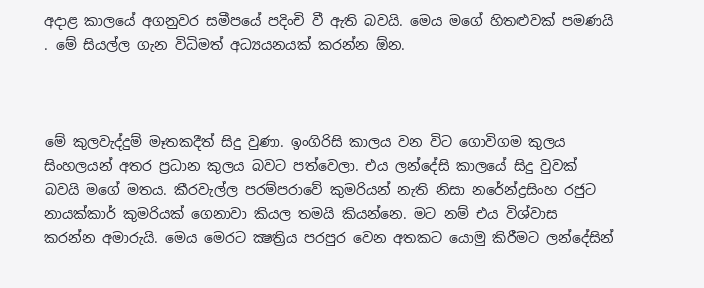අදාළ කාලයේ අගනුවර සමීපයේ පදිංචි වී ඇති බවයි. මෙය මගේ හිතළුවක් පමණයි . මේ සියල්ල ගැන විධිමත් අධ්‍යයනයක් කරන්න ඕන.



මේ කුලවැද්දුම් මෑතකදීත් සිදු වුණා. ඉංගිරිසි කාලය වන විට ගොවිගම කුලය සිංහලයන් අතර ප්‍රධාන කුලය බවට පත්වෙලා. එය ලන්දේසි කාලයේ සිදු වුවක් බවයි මගේ මතය. කීරවැල්ල පරම්පරාවේ කුමරියන් නැති නිසා නරේන්ද්‍රසිංහ රජුට නායක්කාර් කුමරියක් ගෙනාවා කියල තමයි කියන්නෙ. මට නම් එය විශ්වාස කරන්න අමාරුයි. මෙය මෙරට ක්‍ෂත්‍රිය පරපුර වෙන අතකට යොමු කිරීමට ලන්දේසින්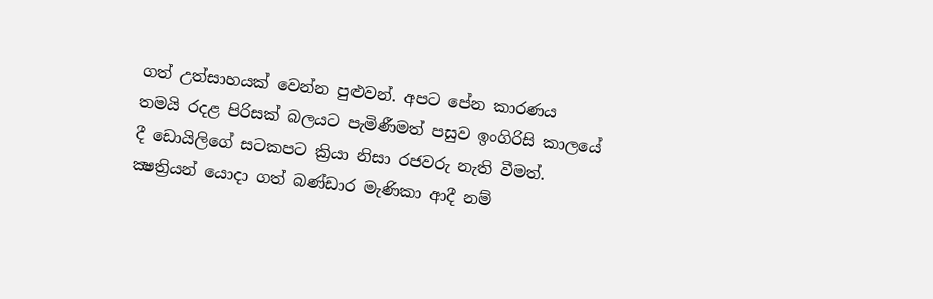ගත් උත්සාහයක් වෙන්න පුළුවන්. අපට පේන කාරණය තමයි රදළ පිරිසක් බලයට පැමිණීමත් පසුව ඉංගිරිසි කාලයේ දී ඩොයිලිගේ සටකපට ක්‍රියා නිසා රජවරු නැති වීමත්. ක්‍ෂත්‍රියන් යොදා ගත් බණ්ඩාර මැණිකා ආදී නම්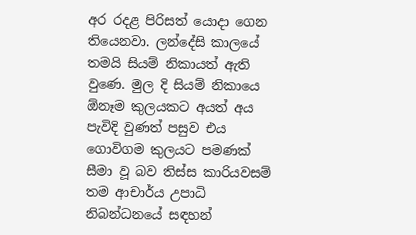අර රදළ පිරිසත් යොදා ගෙන තියෙනවා. ලන්දේසි කාලයේ තමයි සියම් නිකායත් ඇති වුණෙ. මුල දි සියම් නිකායෙ ඕනෑම කුලයකට අයත් අය පැවිදි වුණත් පසුව එය ගොවිගම කුලයට පමණක් සීමා වූ බව තිස්ස කාරියවසම් තම ආචාර්ය උපාධි නිබන්ධනයේ සඳහන්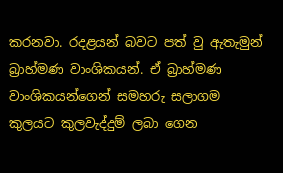කරනවා. රදළයන් බවට පත් වු ඇතැමුන් බ්‍රාහ්මණ වාංශිකයන්. ඒ බ්‍රාහ්මණ වාංශිකයන්ගෙන් සමහරු සලාගම කුලයට කුලවැද්දුම් ලබා ගෙන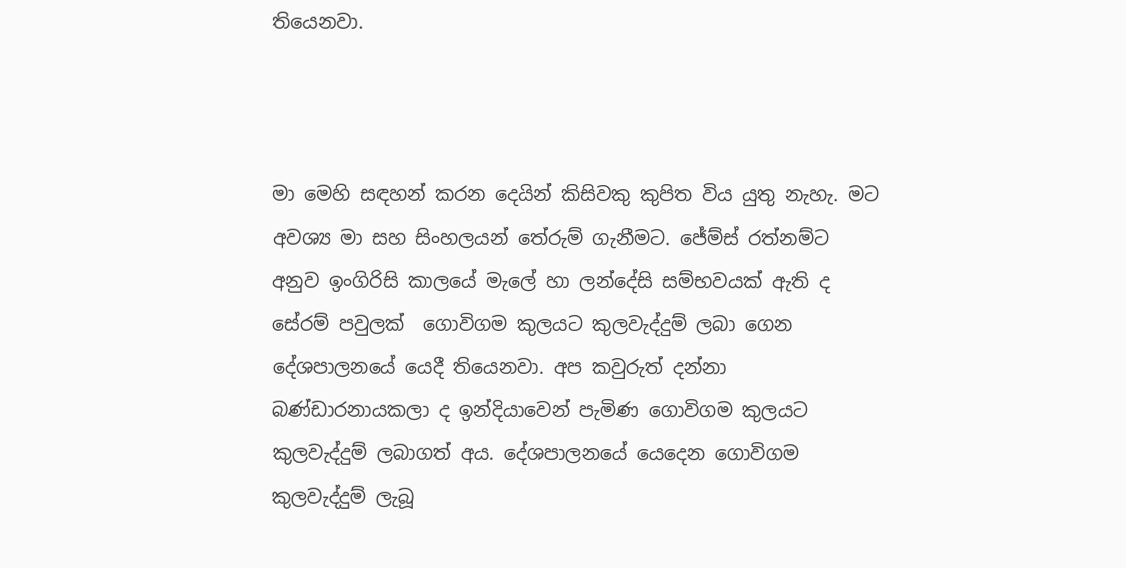තියෙනවා.



මා මෙහි සඳහන් කරන දෙයින් කිසිවකු කුපිත විය යුතු නැහැ. මට අවශ්‍ය මා සහ සිංහලයන් තේරුම් ගැනීමට. ජේම්ස් රත්නම්ට අනුව ඉංගිරිසි කාලයේ මැලේ හා ලන්දේසි සම්භවයක් ඇති ද සේරම් පවුලක්  ගොවිගම කුලයට කුලවැද්දුම් ලබා ගෙන දේශපාලනයේ යෙදී තියෙනවා. අප කවුරුත් දන්නා බණ්ඩාරනායකලා ද ඉන්දියාවෙන් පැමිණ ගොවිගම කුලයට කුලවැද්දුම් ලබාගත් අය. දේශපාලනයේ යෙදෙන ගොවිගම  කුලවැද්දුම් ලැබූ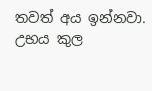තවත් අය ඉන්නවා. උභය කුල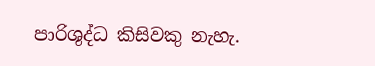පාරිශුද්ධ කිසිවකු නැහැ.